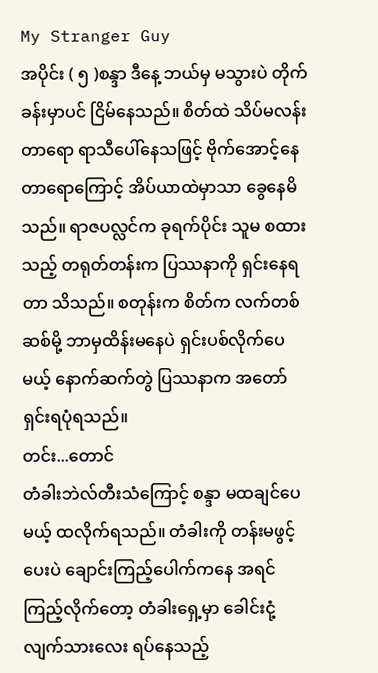My Stranger Guy
အပိုင်း ( ၅ )စန္ဒာ ဒီနေ့ ဘယ်မှ မသွားပဲ တိုက်ခန်းမှာပင် ငြိမ်နေသည်။ စိတ်ထဲ သိပ်မလန်းတာရော ရာသီပေါ်နေသဖြင့် ဗိုက်အောင့်နေတာရောကြောင့် အိပ်ယာထဲမှာသာ ခွေနေမိသည်။ ရာဇပလ္လင်က ခုရက်ပိုင်း သူမ စထားသည့် တရုတ်တန်းက ပြဿနာကို ရှင်းနေရတာ သိသည်။ စတုန်းက စိတ်က လက်တစ်ဆစ်မို့ ဘာမှထိန်းမနေပဲ ရှင်းပစ်လိုက်ပေမယ့် နောက်ဆက်တွဲ ပြဿနာက အတော်ရှင်းရပုံရသည်။
တင်း...တောင်
တံခါးဘဲလ်တီးသံကြောင့် စန္ဒာ မထချင်ပေမယ့် ထလိုက်ရသည်။ တံခါးကို တန်းမဖွင့်ပေးပဲ ချောင်းကြည့်ပေါက်ကနေ အရင်ကြည့်လိုက်တော့ တံခါးရှေ့မှာ ခေါင်းငုံ့လျက်သားလေး ရပ်နေသည့်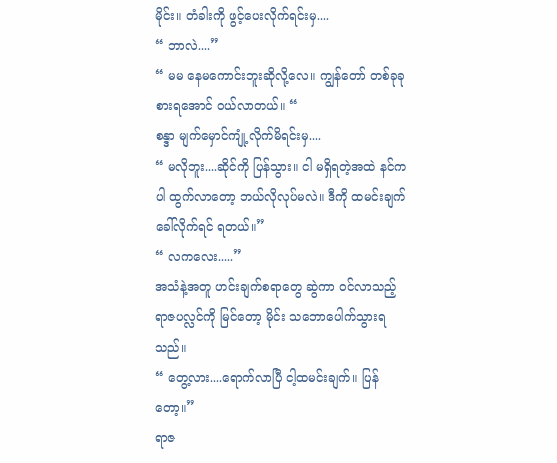မိုင်း။ တံခါးကို ဖွင့်ပေးလိုက်ရင်းမှ....
“ ဘာလဲ....”
“ မမ နေမကောင်းဘူးဆိုလို့လေ။ ကျွန်တော် တစ်ခုခုစားရအောင် ဝယ်လာတယ်။ “
စန္ဒာ မျက်မှောင်ကျုံ့လိုက်မိရင်းမှ....
“ မလိုဘူး....ဆိုင်ကို ပြန်သွား။ ငါ မရှိရတဲ့အထဲ နင်ကပါ ထွက်လာတော့ ဘယ်လိုလုပ်မလဲ။ ဒီကို ထမင်းချက်ခေါ်လိုက်ရင် ရတယ်။”
“ လကလေး.....”
အသံနဲ့အတူ ဟင်းချက်စရာတွေ ဆွဲကာ ဝင်လာသည့် ရာဇပလ္လင်ကို မြင်တော့ မိုင်း သဘောပေါက်သွားရသည်။
“ တွေ့လား....ရောက်လာပြီ ငါ့ထမင်းချက်။ ပြန်တော့။”
ရာဇ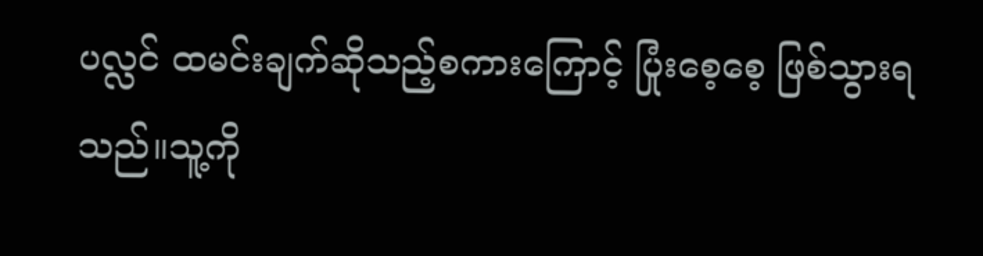ပလ္လင် ထမင်းချက်ဆိုသည့်စကားကြောင့် ပြုံးစေ့စေ့ ဖြစ်သွားရသည်။သူ့ကို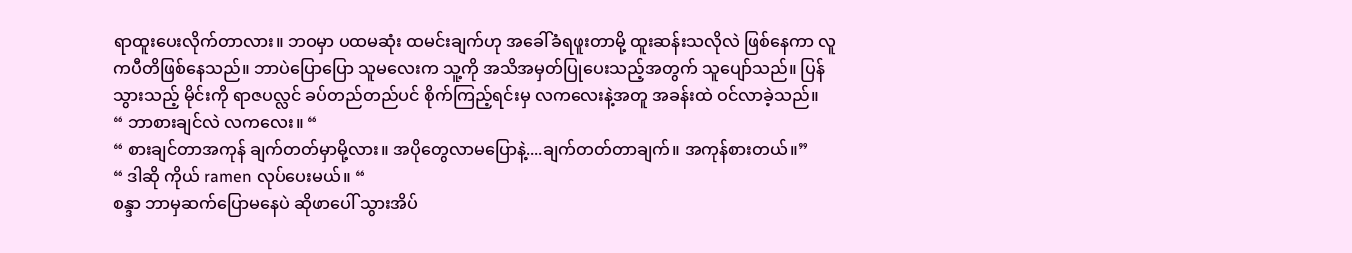ရာထူးပေးလိုက်တာလား။ ဘဝမှာ ပထမဆုံး ထမင်းချက်ဟု အခေါ်ခံရဖူးတာမို့ ထူးဆန်းသလိုလဲ ဖြစ်နေကာ လူကပီတိဖြစ်နေသည်။ ဘာပဲပြောပြော သူမလေးက သူ့ကို အသိအမှတ်ပြုပေးသည့်အတွက် သူပျော်သည်။ ပြန်သွားသည့် မိုင်းကို ရာဇပလ္လင် ခပ်တည်တည်ပင် စိုက်ကြည့်ရင်းမှ လကလေးနဲ့အတူ အခန်းထဲ ဝင်လာခဲ့သည်။
“ ဘာစားချင်လဲ လကလေး။ “
“ စားချင်တာအကုန် ချက်တတ်မှာမို့လား။ အပိုတွေလာမပြောနဲ့....ချက်တတ်တာချက်။ အကုန်စားတယ်။”
“ ဒါဆို ကိုယ် ramen လုပ်ပေးမယ်။ “
စန္ဒာ ဘာမှဆက်ပြောမနေပဲ ဆိုဖာပေါ် သွားအိပ်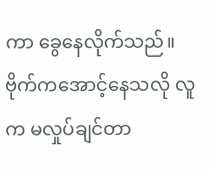ကာ ခွေနေလိုက်သည်။ ဗိုက်ကအောင့်နေသလို လူက မလှုပ်ချင်တာ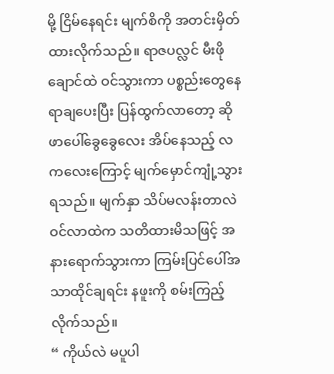မို့ ငြိမ်နေရင်း မျက်စိကို အတင်းမှိတ်ထားလိုက်သည်။ ရာဇပလ္လင် မီးဖိုချောင်ထဲ ဝင်သွားကာ ပစ္စည်းတွေနေရာချပေးပြီး ပြန်ထွက်လာတော့ ဆိုဖာပေါ်ခွေခွေလေး အိပ်နေသည့် လကလေးကြောင့် မျက်မှောင်ကျုံ့သွားရသည်။ မျက်နှာ သိပ်မလန်းတာလဲ ဝင်လာထဲက သတိထားမိသဖြင့် အနားရောက်သွားကာ ကြမ်းပြင်ပေါ်အသာထိုင်ချရင်း နဖူးကို စမ်းကြည့်လိုက်သည်။
“ ကိုယ်လဲ မပူပါ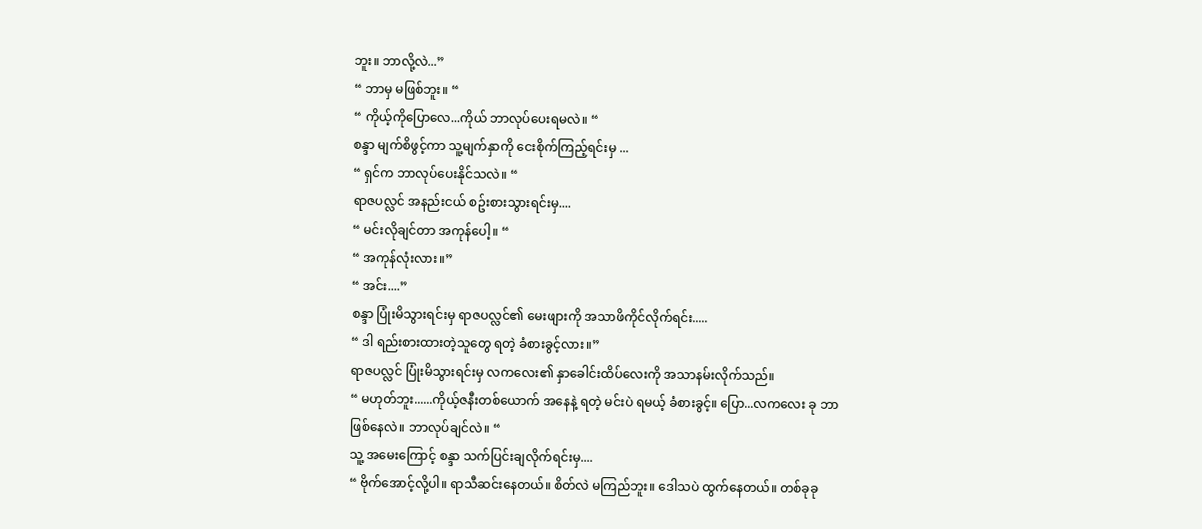ဘူး။ ဘာလို့လဲ...”
“ ဘာမှ မဖြစ်ဘူး။ “
“ ကိုယ့်ကိုပြောလေ...ကိုယ် ဘာလုပ်ပေးရမလဲ။ “
စန္ဒာ မျက်စိဖွင့်ကာ သူ့မျက်နှာကို ငေးစိုက်ကြည့်ရင်းမှ ...
“ ရှင်က ဘာလုပ်ပေးနိုင်သလဲ။ “
ရာဇပလ္လင် အနည်းငယ် စဥ်းစားသွားရင်းမှ....
“ မင်းလိုချင်တာ အကုန်ပေါ့။ “
“ အကုန်လုံးလား။”
“ အင်း....”
စန္ဒာ ပြုံးမိသွားရင်းမှ ရာဇပလ္လင်၏ မေးဖျားကို အသာဖိကိုင်လိုက်ရင်း.....
“ ဒါ ရည်းစားထားတဲ့သူတွေ ရတဲ့ ခံစားခွင့်လား။”
ရာဇပလ္လင် ပြုံးမိသွားရင်းမှ လကလေး၏ နှာခေါင်းထိပ်လေးကို အသာနမ်းလိုက်သည်။
“ မဟုတ်ဘူး......ကိုယ့်ဇနီးတစ်ယောက် အနေနဲ့ ရတဲ့ မင်းပဲ ရမယ့် ခံစားခွင့်။ ပြော...လကလေး ခု ဘာဖြစ်နေလဲ။ ဘာလုပ်ချင်လဲ။ “
သူ့ အမေးကြောင့် စန္ဒာ သက်ပြင်းချလိုက်ရင်းမှ....
“ ဗိုက်အောင့်လို့ပါ။ ရာသီဆင်းနေတယ်။ စိတ်လဲ မကြည်ဘူး။ ဒေါသပဲ ထွက်နေတယ်။ တစ်ခုခု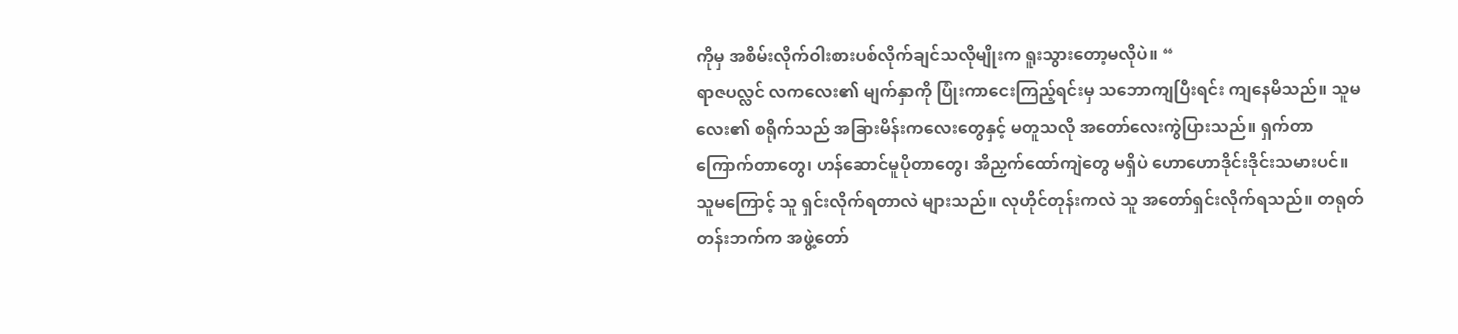ကိုမှ အစိမ်းလိုက်ဝါးစားပစ်လိုက်ချင်သလိုမျိုးက ရူးသွားတော့မလိုပဲ။ “
ရာဇပလ္လင် လကလေး၏ မျက်နှာကို ပြုံးကာငေးကြည့်ရင်းမှ သဘောကျပြီးရင်း ကျနေမိသည်။ သူမလေး၏ စရိုက်သည် အခြားမိန်းကလေးတွေနှင့် မတူသလို အတော်လေးကွဲပြားသည်။ ရှက်တာကြောက်တာတွေ၊ ဟန်ဆောင်မူပိုတာတွေ၊ အိညှက်ထော်ကျဲတွေ မရှိပဲ ဟောဟောဒိုင်းဒိုင်းသမားပင်။
သူမကြောင့် သူ ရှင်းလိုက်ရတာလဲ များသည်။ လုဟိုင်တုန်းကလဲ သူ အတော်ရှင်းလိုက်ရသည်။ တရုတ်တန်းဘက်က အဖွဲ့တော်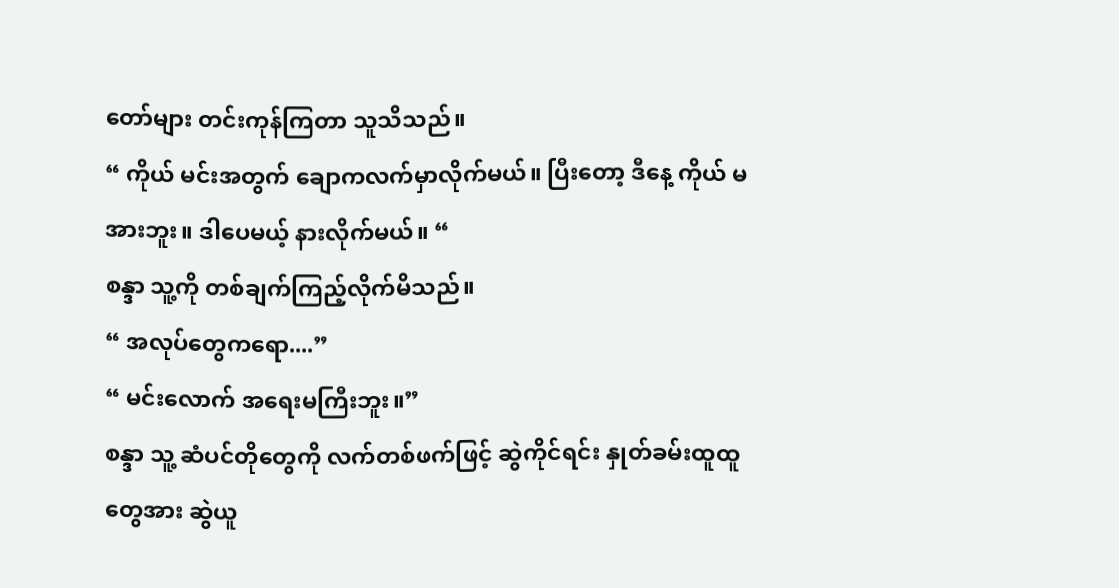တော်များ တင်းကုန်ကြတာ သူသိသည်။
“ ကိုယ် မင်းအတွက် ချောကလက်မှာလိုက်မယ်။ ပြီးတော့ ဒီနေ့ ကိုယ် မအားဘူး။ ဒါပေမယ့် နားလိုက်မယ်။ “
စန္ဒာ သူ့ကို တစ်ချက်ကြည့်လိုက်မိသည်။
“ အလုပ်တွေကရော....”
“ မင်းလောက် အရေးမကြီးဘူး။”
စန္ဒာ သူ့ ဆံပင်တိုတွေကို လက်တစ်ဖက်ဖြင့် ဆွဲကိုင်ရင်း နှုတ်ခမ်းထူထူတွေအား ဆွဲယူ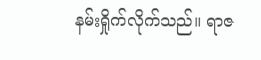နမ်းရှိုက်လိုက်သည်။ ရာဇ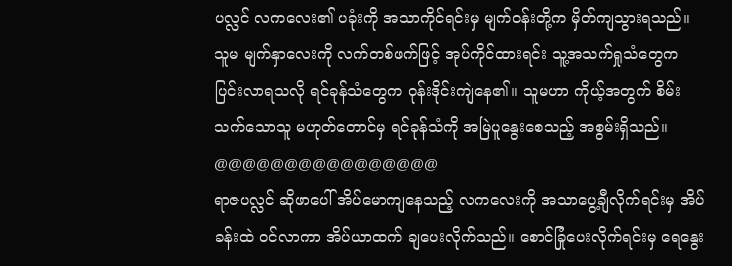ပလ္လင် လကလေး၏ ပခုံးကို အသာကိုင်ရင်းမှ မျက်ဝန်းတို့က မှိတ်ကျသွားရသည်။ သူမ မျက်နှာလေးကို လက်တစ်ဖက်ဖြင့် အုပ်ကိုင်ထားရင်း သူ့အသက်ရှုသံတွေက ပြင်းလာရသလို ရင်ခုန်သံတွေက ဝုန်းဒိုင်းကျဲနေ၏။ သူမဟာ ကိုယ့်အတွက် စိမ်းသက်သောသူ မဟုတ်တောင်မှ ရင်ခုန်သံကို အမြဲပူနွေးစေသည့် အစွမ်းရှိသည်။
@@@@@@@@@@@@@@@@
ရာဇပလ္လင် ဆိုဖာပေါ် အိပ်မောကျနေသည့် လကလေးကို အသာပွေ့ချီလိုက်ရင်းမှ အိပ်ခန်းထဲ ဝင်လာကာ အိပ်ယာထက် ချပေးလိုက်သည်။ စောင်ခြုံပေးလိုက်ရင်းမှ ရေနွေး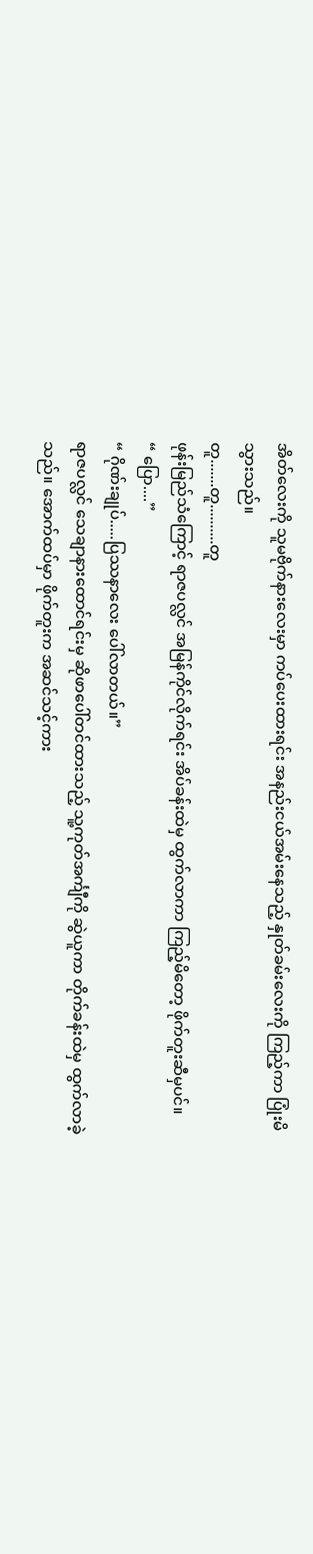အိတ်လေးကို သူမဗိုက်နားလေးမှာ ကပ်ပေးထားရင်း အနည်းငယ်အမ်းနေသည့် နှုတ်ခမ်းလေးကို ကြည့်ကာ ပြုံးမိသွားသည်။
တူ.......တူ..........တူ
ဖုန်းမြည်သံကြောင့် ရာဇပလ္လင် အမြန်ကိုင်လိုက်ရင်း အိပ်ခန်းထဲမှ ထွက်လာကာ ကြည့်မိတော့ ဖိုက်တူးဆီမှပင်။
“ ပြော....”
“ ဂိုဏ်းချုပ်.....ပြဿနာလေး ပေါ်လာတယ်။”
ရာဇပလ္လင် သေချာနားထောင်ရင်းမှ ဆိုဖာပေါ်တင်ထားသည့် သူ့ကုတ်အင်္ကျီကို ဆွဲယူကာ တိုက်ခန်းထဲမှ ထွက်လာခဲ့သည်။ အောက်ထပ်မှာ ဖိုက်တူးက အဆင်သင့်ကား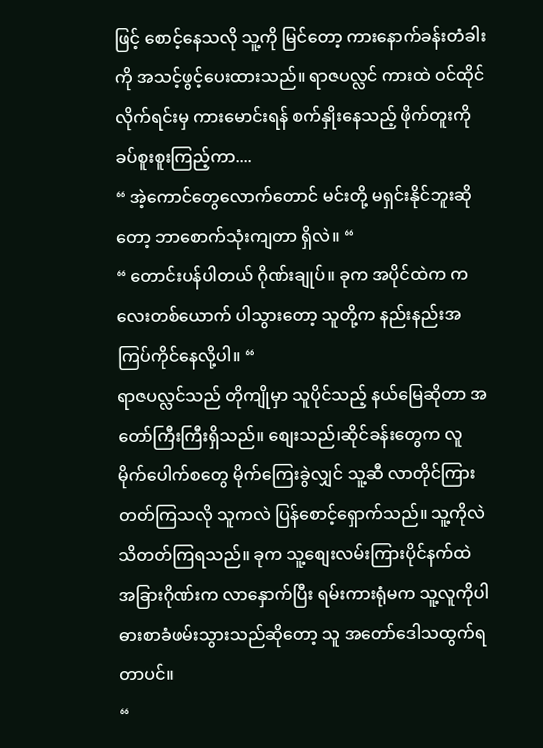ဖြင့် စောင့်နေသလို သူ့ကို မြင်တော့ ကားနောက်ခန်းတံခါးကို အသင့်ဖွင့်ပေးထားသည်။ ရာဇပလ္လင် ကားထဲ ဝင်ထိုင်လိုက်ရင်းမှ ကားမောင်းရန် စက်နှိုးနေသည့် ဖိုက်တူးကို ခပ်စူးစူးကြည့်ကာ....
“ အဲ့ကောင်တွေလောက်တောင် မင်းတို့ မရှင်းနိုင်ဘူးဆိုတော့ ဘာစောက်သုံးကျတာ ရှိလဲ။ “
“ တောင်းပန်ပါတယ် ဂိုဏ်းချုပ်။ ခုက အပိုင်ထဲက ကလေးတစ်ယောက် ပါသွားတော့ သူတို့က နည်းနည်းအကြပ်ကိုင်နေလို့ပါ။ “
ရာဇပလ္လင်သည် တိုကျိုမှာ သူပိုင်သည့် နယ်မြေဆိုတာ အတော်ကြီးကြီးရှိသည်။ စျေးသည်၊ဆိုင်ခန်းတွေက လူမိုက်ပေါက်စတွေ မိုက်ကြေးခွဲလျှင် သူ့ဆီ လာတိုင်ကြားတတ်ကြသလို သူကလဲ ပြန်စောင့်ရှောက်သည်။ သူ့ကိုလဲ သိတတ်ကြရသည်။ ခုက သူ့စျေးလမ်းကြားပိုင်နက်ထဲ အခြားဂိုဏ်းက လာနှောက်ပြီး ရမ်းကားရုံမက သူ့လူကိုပါ ဓားစာခံဖမ်းသွားသည်ဆိုတော့ သူ အတော်ဒေါသထွက်ရတာပင်။
“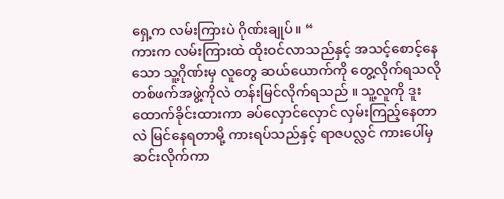ရှေ့က လမ်းကြားပဲ ဂိုဏ်းချုပ်။ “
ကားက လမ်းကြားထဲ ထိုးဝင်လာသည်နှင့် အသင့်စောင့်နေသော သူ့ဂိုဏ်းမှ လူတွေ ဆယ်ယောက်ကို တွေ့လိုက်ရသလို တစ်ဖက်အဖွဲ့ကိုလဲ တန်းမြင်လိုက်ရသည် ။ သူ့လူကို ဒူးထောက်ခိုင်းထားကာ ခပ်လှောင်လှောင် လှမ်းကြည့်နေတာလဲ မြင်နေရတာမို့ ကားရပ်သည်နှင့် ရာဇပလ္လင် ကားပေါ်မှဆင်းလိုက်ကာ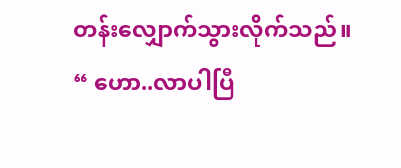တန်းလျှောက်သွားလိုက်သည်။
“ ဟော..လာပါပြီ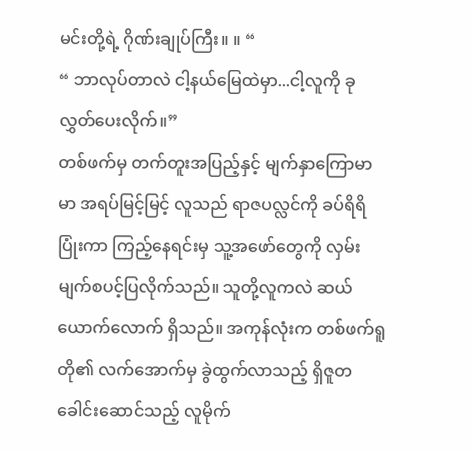မင်းတို့ရဲ့ ဂိုဏ်းချုပ်ကြီး။ ။ “
“ ဘာလုပ်တာလဲ ငါ့နယ်မြေထဲမှာ...ငါ့လူကို ခု လွှတ်ပေးလိုက်။”
တစ်ဖက်မှ တက်တူးအပြည့်နှင့် မျက်နှာကြောမာမာ အရပ်မြင့်မြင့် လူသည် ရာဇပလ္လင်ကို ခပ်ရိရိပြုံးကာ ကြည့်နေရင်းမှ သူ့အဖော်တွေကို လှမ်းမျက်စပင့်ပြလိုက်သည်။ သူတို့လူကလဲ ဆယ်ယောက်လောက် ရှိသည်။ အကုန်လုံးက တစ်ဖက်ရူတို၏ လက်အောက်မှ ခွဲထွက်လာသည့် ရှိဇူတ ခေါင်းဆောင်သည့် လူမိုက်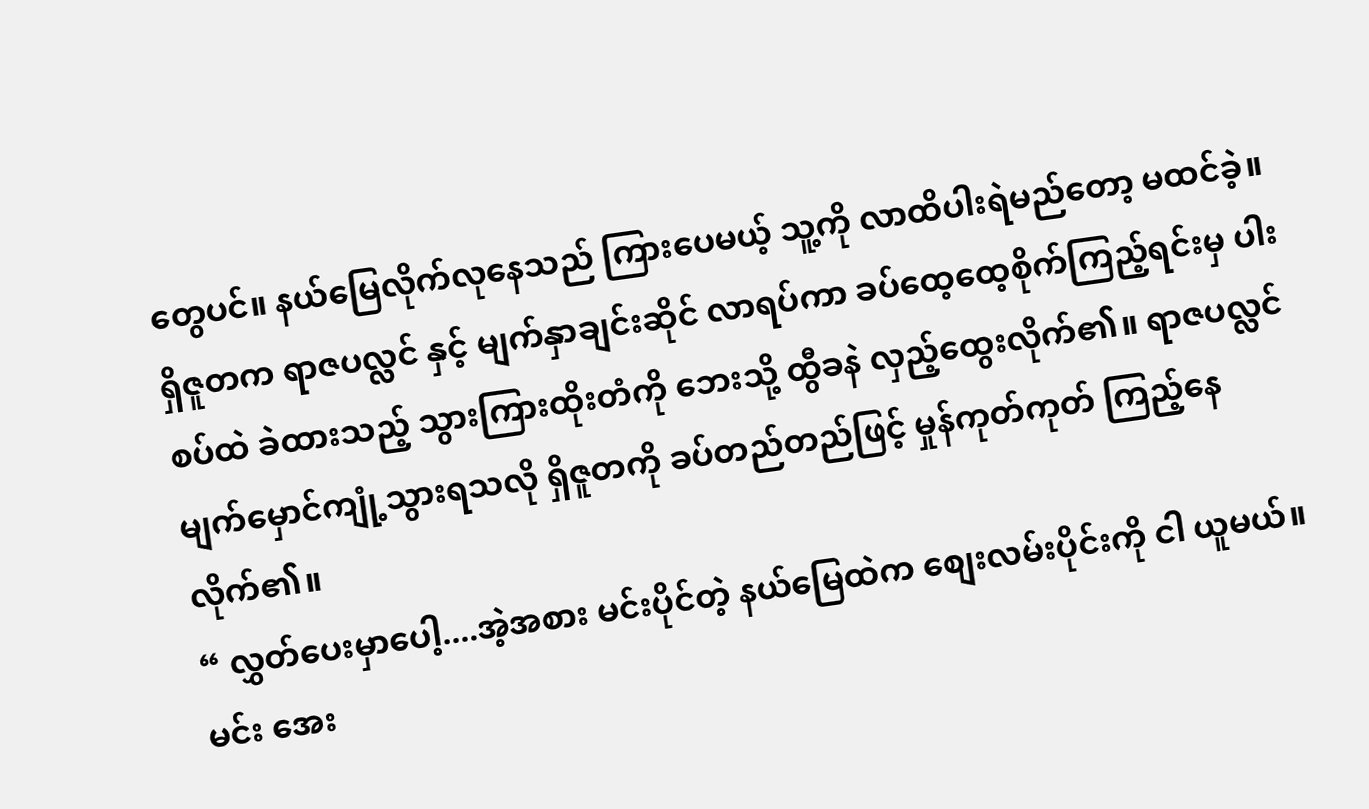တွေပင်။ နယ်မြေလိုက်လုနေသည် ကြားပေမယ့် သူ့ကို လာထိပါးရဲမည်တော့ မထင်ခဲ့။
ရှိဇူတက ရာဇပလ္လင် နှင့် မျက်နှာချင်းဆိုင် လာရပ်ကာ ခပ်ထေ့ထေ့စိုက်ကြည့်ရင်းမှ ပါးစပ်ထဲ ခဲထားသည့် သွားကြားထိုးတံကို ဘေးသို့ ထွီခနဲ လှည့်ထွေးလိုက်၏။ ရာဇပလ္လင် မျက်မှောင်ကျုံ့သွားရသလို ရှိဇူတကို ခပ်တည်တည်ဖြင့် မှုန်ကုတ်ကုတ် ကြည့်နေလိုက်၏။
“ လွှတ်ပေးမှာပေါ့....အဲ့အစား မင်းပိုင်တဲ့ နယ်မြေထဲက စျေးလမ်းပိုင်းကို ငါ ယူမယ်။ မင်း အေး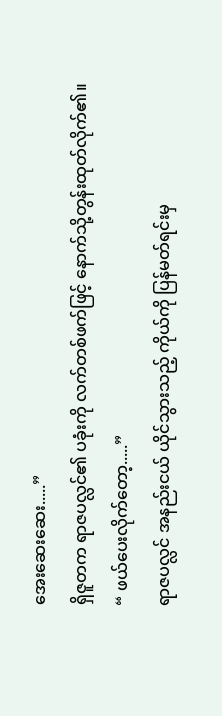အေးဆေးဆေး.....”
ရှိဇူတက ရာဇပလ္လင်၏ ပခုံးကို လက်တစ်ဖက်ဖြင့် နောက်သို့တွန်းထုတ်လိုက်၏။
“ ဖယ်ပေးလိုက်တော့.....”
ရာဇပလ္လင် အနည်းငယ် ယိုင်သွားသည့် ကိုယ်ကို ပြန်မတ်ရင်းမှ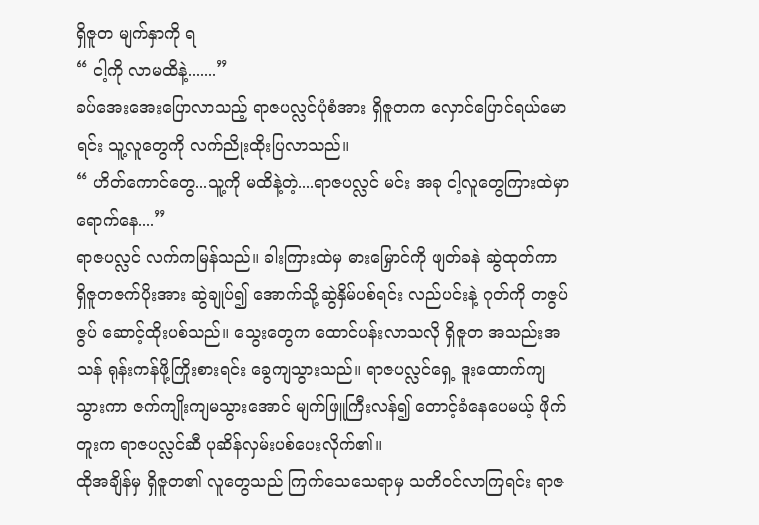ရှိဇူတ မျက်နှာကို ရ
“ ငါ့ကို လာမထိနဲ့.......”
ခပ်အေးအေးပြောလာသည့် ရာဇပလ္လင်ပုံစံအား ရှိဇူတက လှောင်ပြောင်ရယ်မောရင်း သူ့လူတွေကို လက်ညိုးထိုးပြလာသည်။
“ ဟိတ်ကောင်တွေ...သူ့ကို မထိနဲ့တဲ့....ရာဇပလ္လင် မင်း အခု ငါ့လူတွေကြားထဲမှာ ရောက်နေ....”
ရာဇပလ္လင် လက်ကမြန်သည်။ ခါးကြားထဲမှ ဓားမြှောင်ကို ဖျတ်ခနဲ ဆွဲထုတ်ကာ ရှိဇူတဇက်ပိုးအား ဆွဲချုပ်၍ အောက်သို့ဆွဲနှိမ်ပစ်ရင်း လည်ပင်းနဲ့ ဂုတ်ကို တဇွပ်ဇွပ် ဆောင့်ထိုးပစ်သည်။ သွေးတွေက ထောင်ပန်းလာသလို ရှိဇူတ အသည်းအသန် ရုန်းကန်ဖို့ကြိုးစားရင်း ခွေကျသွားသည်။ ရာဇပလ္လင်ရှေ့ ဒူးထောက်ကျသွားကာ ဇက်ကျိုးကျမသွားအောင် မျက်ဖြူကြီးလန်၍ တောင့်ခံနေပေမယ့် ဖိုက်တူးက ရာဇပလ္လင်ဆီ ပုဆိန်လှမ်းပစ်ပေးလိုက်၏။
ထိုအချိန်မှ ရှိဇူတ၏ လူတွေသည် ကြက်သေသေရာမှ သတိဝင်လာကြရင်း ရာဇ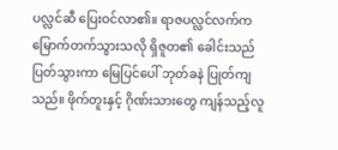ပလ္လင်ဆီ ပြေးဝင်လာ၏။ ရာဇပလ္လင်လက်က မြောက်တက်သွားသလို ရှိဇူတ၏ ခေါင်းသည် ပြတ်သွားကာ မြေပြင်ပေါ် ဘုတ်ခနဲ ပြုတ်ကျသည်။ ဖိုက်တူးနှင့် ဂိုဏ်းသားတွေ ကျန်သည့်လူ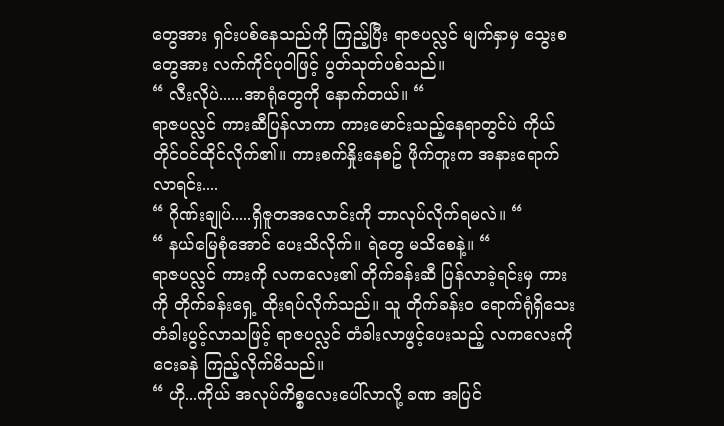တွေအား ရှင်းပစ်နေသည်ကို ကြည့်ပြီး ရာဇပလ္လင် မျက်နှာမှ သွေးစတွေအား လက်ကိုင်ပုဝါဖြင့် ပွတ်သုတ်ပစ်သည်။
“ လီးလိုပဲ......အာရုံတွေကို နောက်တယ်။ “
ရာဇပလ္လင် ကားဆီပြန်လာကာ ကားမောင်းသည့်နေရာတွင်ပဲ ကိုယ်တိုင်ဝင်ထိုင်လိုက်၏။ ကားစက်နှိုးနေစဥ် ဖိုက်တူးက အနားရောက်လာရင်း....
“ ဂိုဏ်းချုပ်.....ရှိဇူတအလောင်းကို ဘာလုပ်လိုက်ရမလဲ။ “
“ နယ်မြေစုံအောင် ပေးသိလိုက်။ ရဲတွေ မသိစေနဲ့။ “
ရာဇပလ္လင် ကားကို လကလေး၏ တိုက်ခန်းဆီ ပြန်လာခဲ့ရင်းမှ ကားကို တိုက်ခန်းရှေ့ ထိုးရပ်လိုက်သည်။ သူ တိုက်ခန်းဝ ရောက်ရုံရှိသေး တံခါးပွင့်လာသဖြင့် ရာဇပလ္လင် တံခါးလာဖွင့်ပေးသည့် လကလေးကို ငေးခနဲ ကြည့်လိုက်မိသည်။
“ ဟို...ကိုယ် အလုပ်ကိစ္စလေးပေါ်လာလို့ ခဏ အပြင်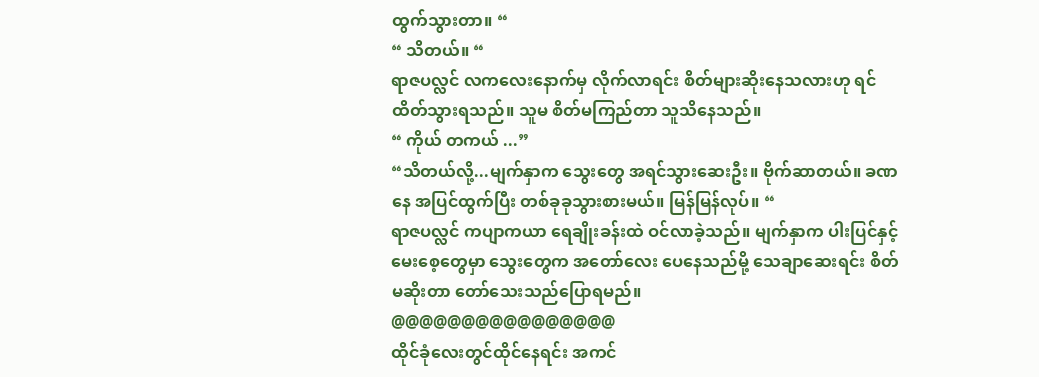ထွက်သွားတာ။ “
“ သိတယ်။ “
ရာဇပလ္လင် လကလေးနောက်မှ လိုက်လာရင်း စိတ်များဆိုးနေသလားဟု ရင်ထိတ်သွားရသည်။ သူမ စိတ်မကြည်တာ သူသိနေသည်။
“ ကိုယ် တကယ် ...”
“သိတယ်လို့...မျက်နှာက သွေးတွေ အရင်သွားဆေးဦး။ ဗိုက်ဆာတယ်။ ခဏနေ အပြင်ထွက်ပြီး တစ်ခုခုသွားစားမယ်။ မြန်မြန်လုပ်။ “
ရာဇပလ္လင် ကပျာကယာ ရေချိုးခန်းထဲ ဝင်လာခဲ့သည်။ မျက်နှာက ပါးပြင်နှင့် မေးစေ့တွေမှာ သွေးတွေက အတော်လေး ပေနေသည်မို့ သေချာဆေးရင်း စိတ်မဆိုးတာ တော်သေးသည်ပြောရမည်။
@@@@@@@@@@@@@@@@
ထိုင်ခုံလေးတွင်ထိုင်နေရင်း အကင်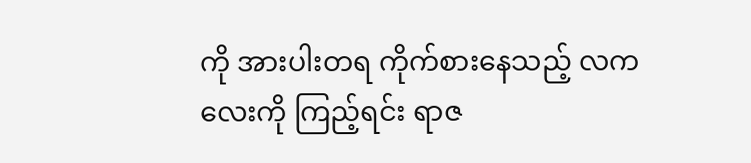ကို အားပါးတရ ကိုက်စားနေသည့် လကလေးကို ကြည့်ရင်း ရာဇ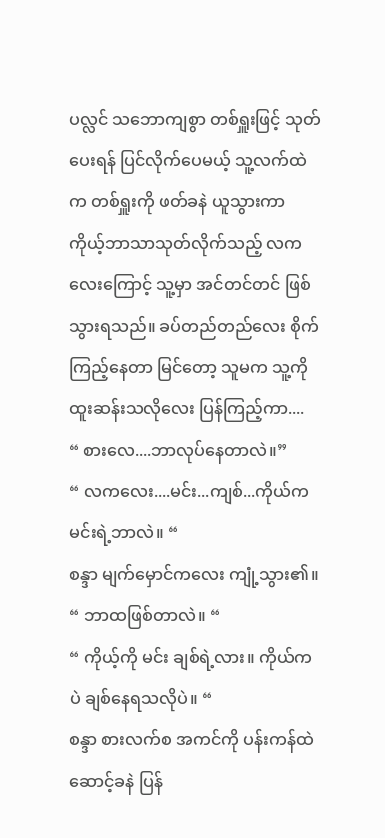ပလ္လင် သဘောကျစွာ တစ်ရှူးဖြင့် သုတ်ပေးရန် ပြင်လိုက်ပေမယ့် သူ့လက်ထဲက တစ်ရှူးကို ဖတ်ခနဲ ယူသွားကာ ကိုယ့်ဘာသာသုတ်လိုက်သည့် လကလေးကြောင့် သူ့မှာ အင်တင်တင် ဖြစ်သွားရသည်။ ခပ်တည်တည်လေး စိုက်ကြည့်နေတာ မြင်တော့ သူမက သူ့ကို ထူးဆန်းသလိုလေး ပြန်ကြည့်ကာ....
“ စားလေ....ဘာလုပ်နေတာလဲ။”
“ လကလေး....မင်း...ကျစ်...ကိုယ်က မင်းရဲ့ဘာလဲ။ “
စန္ဒာ မျက်မှောင်ကလေး ကျုံ့သွား၏။
“ ဘာထဖြစ်တာလဲ။ “
“ ကိုယ့်ကို မင်း ချစ်ရဲ့လား။ ကိုယ်ကပဲ ချစ်နေရသလိုပဲ။ “
စန္ဒာ စားလက်စ အကင်ကို ပန်းကန်ထဲ ဆောင့်ခနဲ ပြန်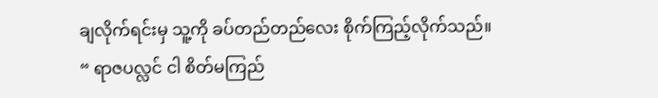ချလိုက်ရင်းမှ သူ့ကို ခပ်တည်တည်လေး စိုက်ကြည့်လိုက်သည်။
“ ရာဇပလ္လင် ငါ စိတ်မကြည်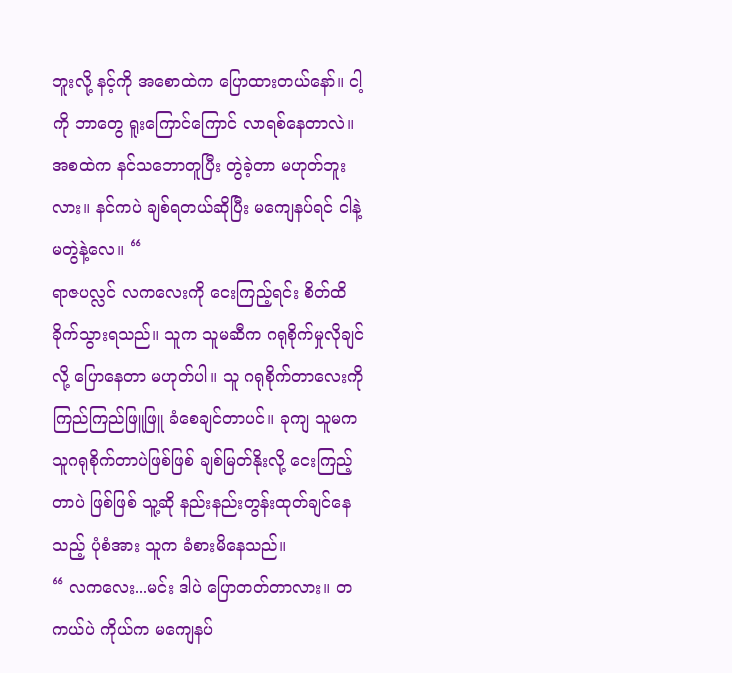ဘူးလို့ နင့်ကို အစောထဲက ပြောထားတယ်နော်။ ငါ့ကို ဘာတွေ ရူးကြောင်ကြောင် လာရစ်နေတာလဲ။ အစထဲက နင်သဘောတူပြီး တွဲခဲ့တာ မဟုတ်ဘူးလား။ နင်ကပဲ ချစ်ရတယ်ဆိုပြီး မကျေနပ်ရင် ငါနဲ့မတွဲနဲ့လေ။ “
ရာဇပလ္လင် လကလေးကို ငေးကြည့်ရင်း စိတ်ထိခိုက်သွားရသည်။ သူက သူမဆီက ဂရုစိုက်မှုလိုချင်လို့ ပြောနေတာ မဟုတ်ပါ။ သူ ဂရုစိုက်တာလေးကို ကြည်ကြည်ဖြူဖြူ ခံစေချင်တာပင်။ ခုကျ သူမက သူဂရုစိုက်တာပဲဖြစ်ဖြစ် ချစ်မြတ်နိုးလို့ ငေးကြည့်တာပဲ ဖြစ်ဖြစ် သူ့ဆို နည်းနည်းတွန်းထုတ်ချင်နေသည့် ပုံစံအား သူက ခံစားမိနေသည်။
“ လကလေး...မင်း ဒါပဲ ပြောတတ်တာလား။ တကယ်ပဲ ကိုယ်က မကျေနပ်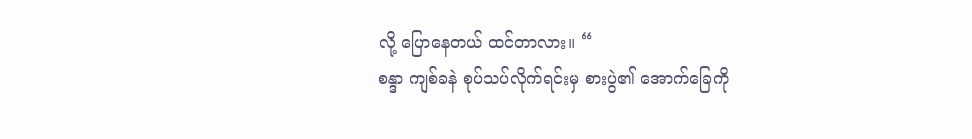လို့ ပြောနေတယ် ထင်တာလား။ “
စန္ဒာ ကျစ်ခနဲ စုပ်သပ်လိုက်ရင်းမှ စားပွဲ၏ အောက်ခြေကို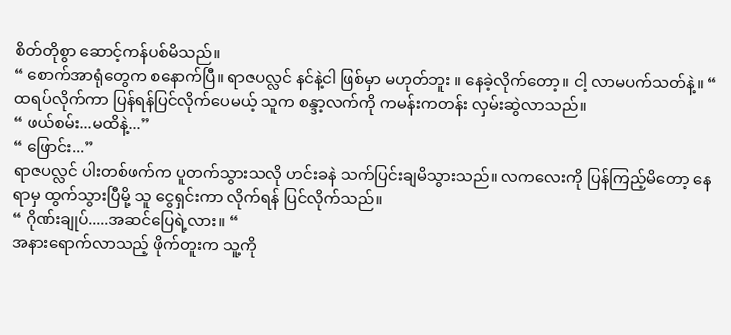စိတ်တိုစွာ ဆောင့်ကန်ပစ်မိသည်။
“ စောက်အာရုံတွေက စနောက်ပြီ။ ရာဇပလ္လင် နင်နဲ့ငါ ဖြစ်မှာ မဟုတ်ဘူး ။ နေခဲ့လိုက်တော့။ ငါ့ လာမပက်သတ်နဲ့။ “
ထရပ်လိုက်ကာ ပြန်ရန်ပြင်လိုက်ပေမယ့် သူက စန္ဒာ့လက်ကို ကမန်းကတန်း လှမ်းဆွဲလာသည်။
“ ဖယ်စမ်း...မထိနဲ့...”
“ ဖြောင်း...”
ရာဇပလ္လင် ပါးတစ်ဖက်က ပူတက်သွားသလို ဟင်းခနဲ သက်ပြင်းချမိသွားသည်။ လကလေးကို ပြန်ကြည့်မိတော့ နေရာမှ ထွက်သွားပြီမို့ သူ ငွေရှင်းကာ လိုက်ရန် ပြင်လိုက်သည်။
“ ဂိုဏ်းချုပ်.....အဆင်ပြေရဲ့လား။ “
အနားရောက်လာသည့် ဖိုက်တူးက သူ့ကို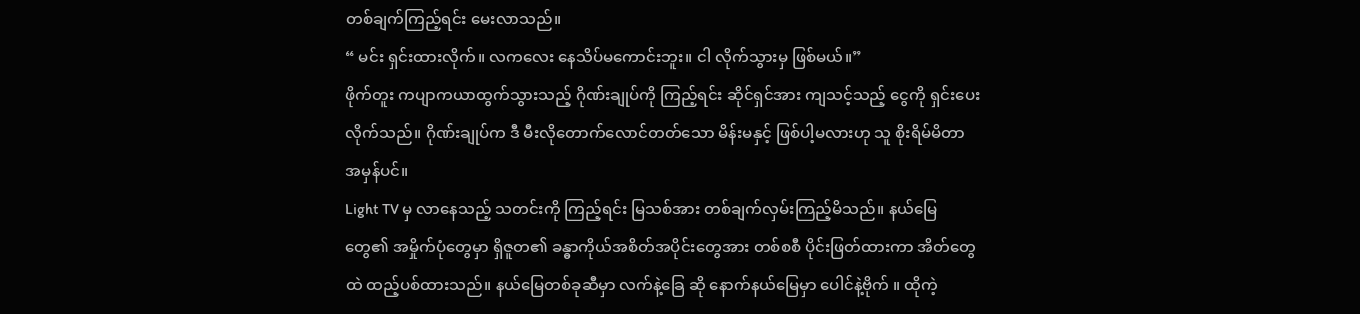တစ်ချက်ကြည့်ရင်း မေးလာသည်။
“ မင်း ရှင်းထားလိုက်။ လကလေး နေသိပ်မကောင်းဘူး။ ငါ လိုက်သွားမှ ဖြစ်မယ်။”
ဖိုက်တူး ကပျာကယာထွက်သွားသည့် ဂိုဏ်းချုပ်ကို ကြည့်ရင်း ဆိုင်ရှင်အား ကျသင့်သည့် ငွေကို ရှင်းပေးလိုက်သည်။ ဂိုဏ်းချုပ်က ဒီ မီးလိုတောက်လောင်တတ်သော မိန်းမနှင့် ဖြစ်ပါ့မလားဟု သူ စိုးရိမ်မိတာ အမှန်ပင်။
Light TV မှ လာနေသည့် သတင်းကို ကြည့်ရင်း မြသစ်အား တစ်ချက်လှမ်းကြည့်မိသည်။ နယ်မြေတွေ၏ အမှိုက်ပုံတွေမှာ ရှိဇူတ၏ ခန္ဓာကိုယ်အစိတ်အပိုင်းတွေအား တစ်စစီ ပိုင်းဖြတ်ထားကာ အိတ်တွေထဲ ထည့်ပစ်ထားသည်။ နယ်မြေတစ်ခုဆီမှာ လက်နဲ့ခြေ ဆို နောက်နယ်မြေမှာ ပေါင်နဲ့ဗိုက် ။ ထိုကဲ့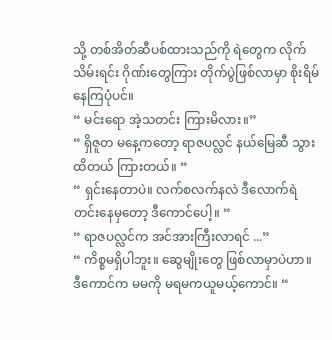သို့ တစ်အိတ်ဆီပစ်ထားသည်ကို ရဲတွေက လိုက်သိမ်းရင်း ဂိုဏ်းတွေကြား တိုက်ပွဲဖြစ်လာမှာ စိုးရိမ်နေကြပုံပင်။
“ မင်းရော အဲ့သတင်း ကြားမိလား။”
“ ရှိဇူတ မနေ့ကတော့ ရာဇပလ္လင် နယ်မြေဆီ သွားထိတယ် ကြားတယ်။ “
“ ရှင်းနေတာပဲ။ လက်စလက်နလဲ ဒီလောက်ရဲတင်းနေမှတော့ ဒီကောင်ပေါ့။ “
“ ရာဇပလ္လင်က အင်အားကြီးလာရင် ...”
“ ကိစ္စမရှိပါဘူး။ ဆွေမျိုးတွေ ဖြစ်လာမှာပဲဟာ။ ဒီကောင်က မမကို မရမကယူမယ့်ကောင်။ “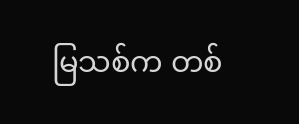မြသစ်က တစ်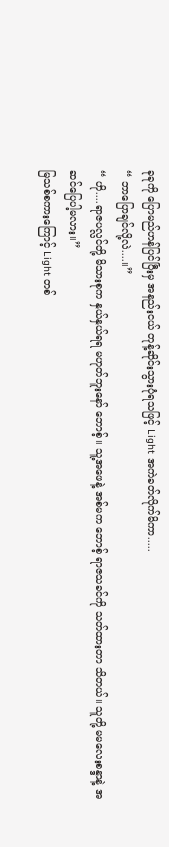ခုခုကို ပြောမည်ဟန်ပြင်ပြီးမှ အနည်းငယ် တုန့်ဆိုင်းသွားပုံရသဖြင့် Light အကဲခတ်လိုက်မိကာ.....
“ ဘာပြောချင်လို့လဲ....။”
“ ဟို....ရာဇပလ္လင်တို့ မိသားစုက နှယ်နှယ်ရရ မဟုတ်ဘူးနော် ဘောစ့်။ သူ့အဖေနဲ့ အစ်မက ဘောစ့် ရာဇသခင်ကို သတ်ထားတာ သိတယ်။ သူတို့ မမလေးစန္ဒာနဲ့ အဆင်ပြေပါ့မလား။”
မြသစ်စကားကြောင့် Light တစ်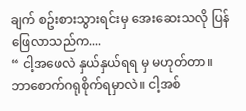ချက် စဥ်းစားသွားရင်းမှ အေးဆေးသလို ပြန်ဖြေလာသည်က....
“ ငါ့အဖေလဲ နှယ်နှယ်ရရ မှ မဟုတ်တာ။ ဘာစောက်ဂရုစိုက်ရမှာလဲ။ ငါ့အစ်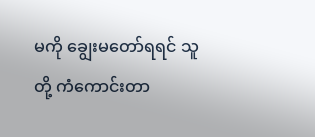မကို ချွေးမတော်ရရင် သူတို့ ကံကောင်းတာ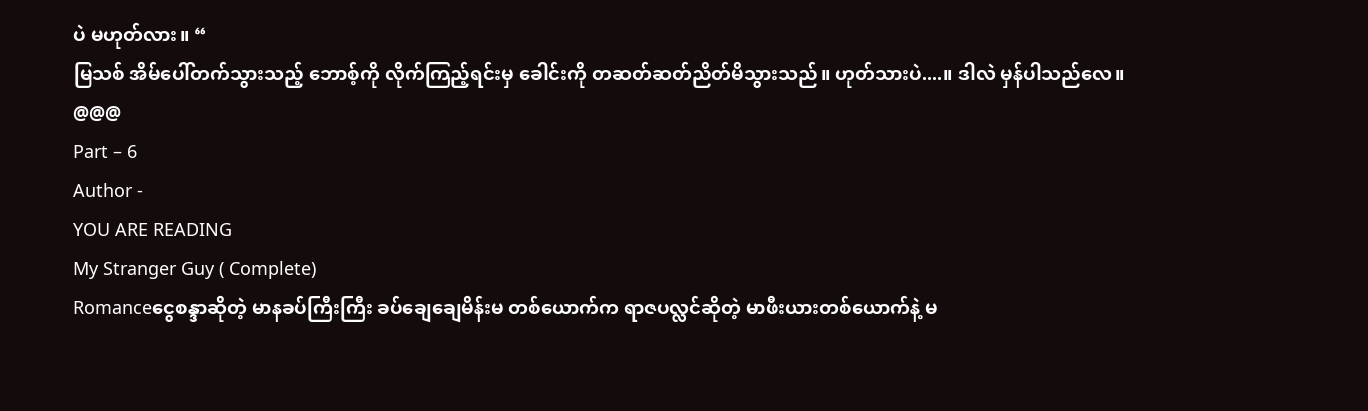ပဲ မဟုတ်လား။ “
မြသစ် အိမ်ပေါ်တက်သွားသည့် ဘောစ့်ကို လိုက်ကြည့်ရင်းမှ ခေါင်းကို တဆတ်ဆတ်ညိတ်မိသွားသည်။ ဟုတ်သားပဲ....။ ဒါလဲ မှန်ပါသည်လေ။
@@@
Part – 6
Author -
YOU ARE READING
My Stranger Guy ( Complete)
Romanceငွေစန္ဒာဆိုတဲ့ မာနခပ်ကြီးကြီး ခပ်ချေချေမိန်းမ တစ်ယောက်က ရာဇပလ္လင်ဆိုတဲ့ မာဖီးယားတစ်ယောက်နဲ့ မ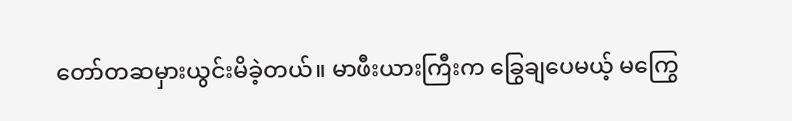တော်တဆမှားယွင်းမိခဲ့တယ်။ မာဖီးယားကြီးက ခြွေချပေမယ့် မကြွေ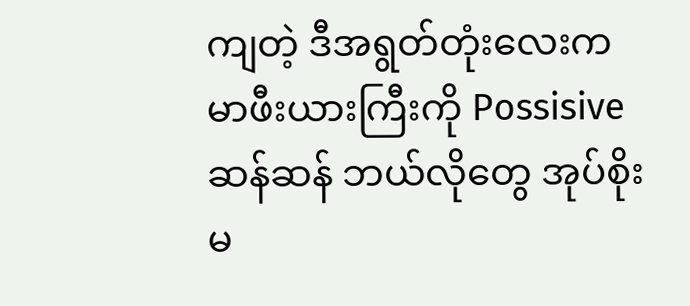ကျတဲ့ ဒီအရွတ်တုံးလေးက မာဖီးယားကြီးကို Possisive ဆန်ဆန် ဘယ်လိုတွေ အုပ်စိုးမ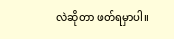လဲဆိုတာ ဖတ်ရမှာပါ။